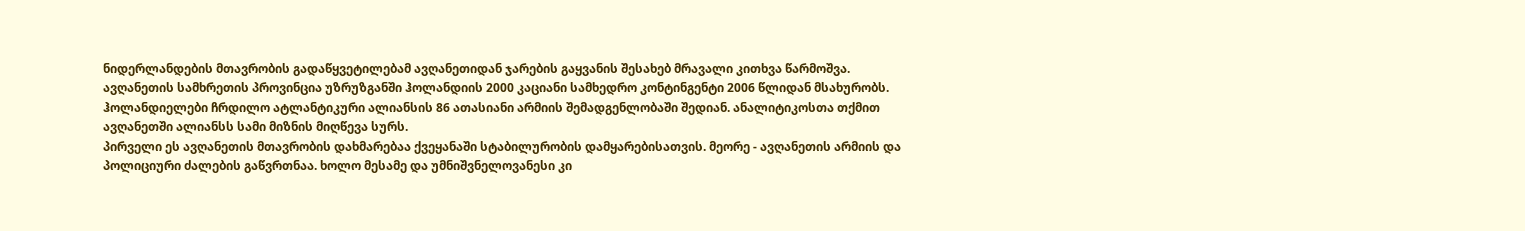ნიდერლანდების მთავრობის გადაწყვეტილებამ ავღანეთიდან ჯარების გაყვანის შესახებ მრავალი კითხვა წარმოშვა. ავღანეთის სამხრეთის პროვინცია უზრუზგანში ჰოლანდიის 2000 კაციანი სამხედრო კონტინგენტი 2006 წლიდან მსახურობს. ჰოლანდიელები ჩრდილო ატლანტიკური ალიანსის 86 ათასიანი არმიის შემადგენლობაში შედიან. ანალიტიკოსთა თქმით ავღანეთში ალიანსს სამი მიზნის მიღწევა სურს.
პირველი ეს ავღანეთის მთავრობის დახმარებაა ქვეყანაში სტაბილურობის დამყარებისათვის. მეორე - ავღანეთის არმიის და პოლიციური ძალების გაწვრთნაა. ხოლო მესამე და უმნიშვნელოვანესი კი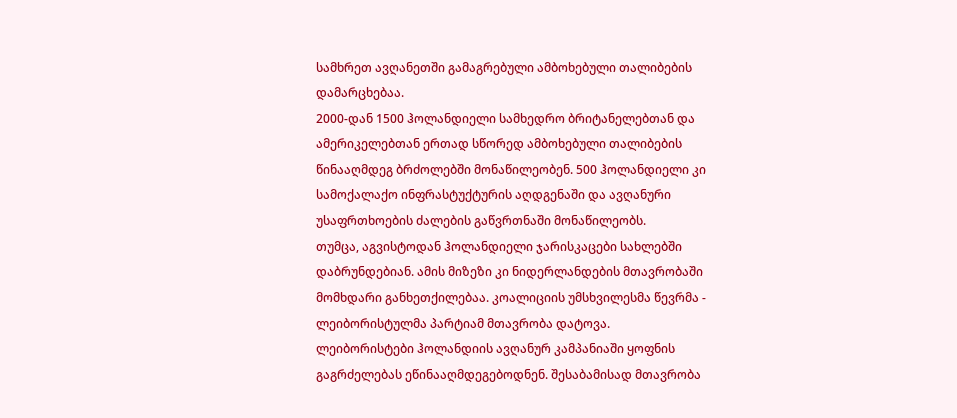სამხრეთ ავღანეთში გამაგრებული ამბოხებული თალიბების დამარცხებაა.
2000-დან 1500 ჰოლანდიელი სამხედრო ბრიტანელებთან და ამერიკელებთან ერთად სწორედ ამბოხებული თალიბების წინააღმდეგ ბრძოლებში მონაწილეობენ. 500 ჰოლანდიელი კი სამოქალაქო ინფრასტუქტურის აღდგენაში და ავღანური უსაფრთხოების ძალების გაწვრთნაში მონაწილეობს.
თუმცა, აგვისტოდან ჰოლანდიელი ჯარისკაცები სახლებში დაბრუნდებიან. ამის მიზეზი კი ნიდერლანდების მთავრობაში მომხდარი განხეთქილებაა. კოალიციის უმსხვილესმა წევრმა - ლეიბორისტულმა პარტიამ მთავრობა დატოვა.
ლეიბორისტები ჰოლანდიის ავღანურ კამპანიაში ყოფნის გაგრძელებას ეწინააღმდეგებოდნენ. შესაბამისად მთავრობა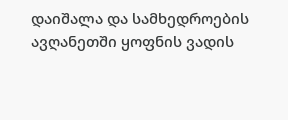დაიშალა და სამხედროების ავღანეთში ყოფნის ვადის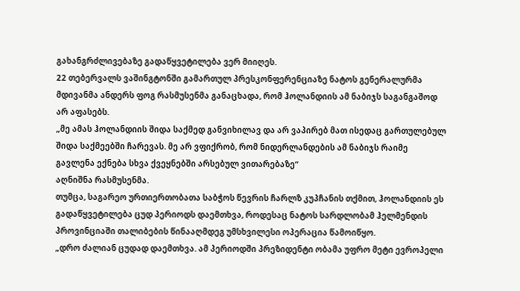გახანგრძლივებაზე გადაწყვეტილება ვერ მიიღეს.
22 თებერვალს ვაშინგტონში გამართულ პრესკონფერენციაზე ნატოს გენერალურმა მდივანმა ანდერს ფოგ რასმუსენმა განაცხადა, რომ ჰოლანდიის ამ ნაბიჯს საგანგაშოდ არ აფასებს.
„მე ამას ჰოლანდიის შიდა საქმედ განვიხილავ და არ ვაპირებ მათ ისედაც გართულებულ შიდა საქმეებში ჩარევას. მე არ ვფიქრობ, რომ ნიდერლანდების ამ ნაბიჯს რაიმე გავლენა ექნება სხვა ქვეყნებში არსებულ ვითარებაზე“
აღნიშნა რასმუსენმა.
თუმცა, საგარეო ურთიერთობათა საბჭოს წევრის ჩარლზ კუპჩანის თქმით, ჰოლანდიის ეს გადაწყვეტილება ცუდ პერიოდს დაემთხვა, როდესაც ნატოს სარდლობამ ჰელმენდის პროვინციაში თალიბების წინააღმდეგ უმსხვილესი ოპერაცია წამოიწყო.
„დრო ძალიან ცუდად დაემთხვა. ამ პერიოდში პრეზიდენტი ობამა უფრო მეტი ევროპელი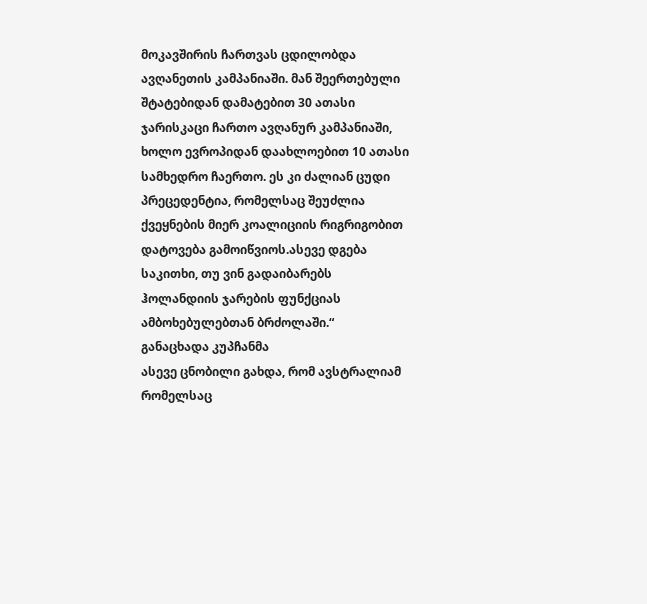მოკავშირის ჩართვას ცდილობდა ავღანეთის კამპანიაში. მან შეერთებული შტატებიდან დამატებით 30 ათასი ჯარისკაცი ჩართო ავღანურ კამპანიაში, ხოლო ევროპიდან დაახლოებით 10 ათასი სამხედრო ჩაერთო. ეს კი ძალიან ცუდი პრეცედენტია, რომელსაც შეუძლია ქვეყნების მიერ კოალიციის რიგრიგობით დატოვება გამოიწვიოს.ასევე დგება საკითხი, თუ ვინ გადაიბარებს ჰოლანდიის ჯარების ფუნქციას ამბოხებულებთან ბრძოლაში.“
განაცხადა კუპჩანმა
ასევე ცნობილი გახდა, რომ ავსტრალიამ რომელსაც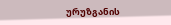ურუზგანის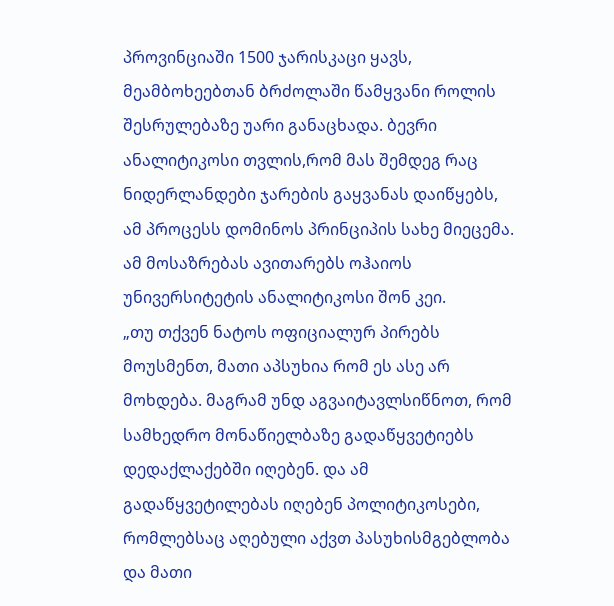პროვინციაში 1500 ჯარისკაცი ყავს, მეამბოხეებთან ბრძოლაში წამყვანი როლის შესრულებაზე უარი განაცხადა. ბევრი ანალიტიკოსი თვლის,რომ მას შემდეგ რაც ნიდერლანდები ჯარების გაყვანას დაიწყებს, ამ პროცესს დომინოს პრინციპის სახე მიეცემა. ამ მოსაზრებას ავითარებს ოჰაიოს უნივერსიტეტის ანალიტიკოსი შონ კეი.
„თუ თქვენ ნატოს ოფიციალურ პირებს მოუსმენთ, მათი აპსუხია რომ ეს ასე არ მოხდება. მაგრამ უნდ აგვაიტავლსიწნოთ, რომ სამხედრო მონაწიელბაზე გადაწყვეტიებს დედაქლაქებში იღებენ. და ამ გადაწყვეტილებას იღებენ პოლიტიკოსები, რომლებსაც აღებული აქვთ პასუხისმგებლობა და მათი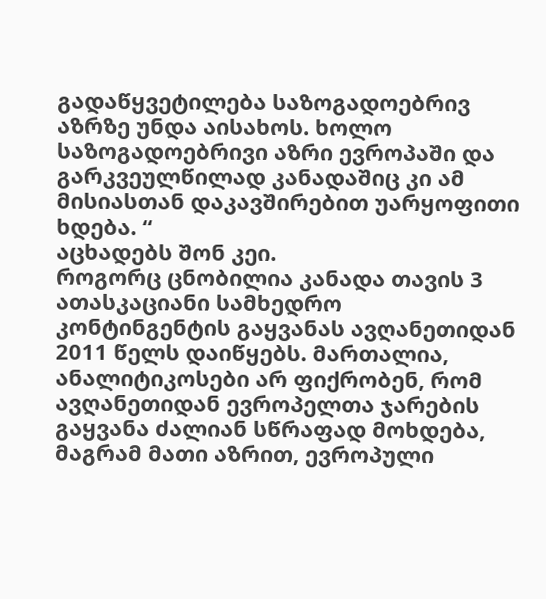გადაწყვეტილება საზოგადოებრივ აზრზე უნდა აისახოს. ხოლო საზოგადოებრივი აზრი ევროპაში და გარკვეულწილად კანადაშიც კი ამ მისიასთან დაკავშირებით უარყოფითი ხდება. “
აცხადებს შონ კეი.
როგორც ცნობილია კანადა თავის 3 ათასკაციანი სამხედრო კონტინგენტის გაყვანას ავღანეთიდან 2011 წელს დაიწყებს. მართალია, ანალიტიკოსები არ ფიქრობენ, რომ ავღანეთიდან ევროპელთა ჯარების გაყვანა ძალიან სწრაფად მოხდება, მაგრამ მათი აზრით, ევროპული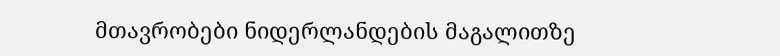მთავრობები ნიდერლანდების მაგალითზე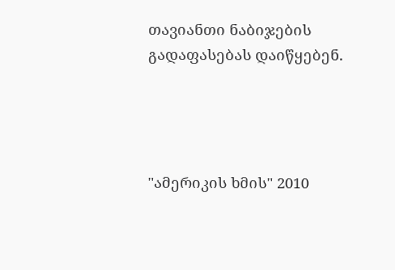თავიანთი ნაბიჯების გადაფასებას დაიწყებენ.




"ამერიკის ხმის" 2010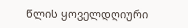წლის ყოველდღიური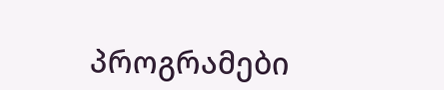პროგრამები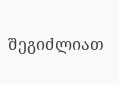შეგიძლიათ